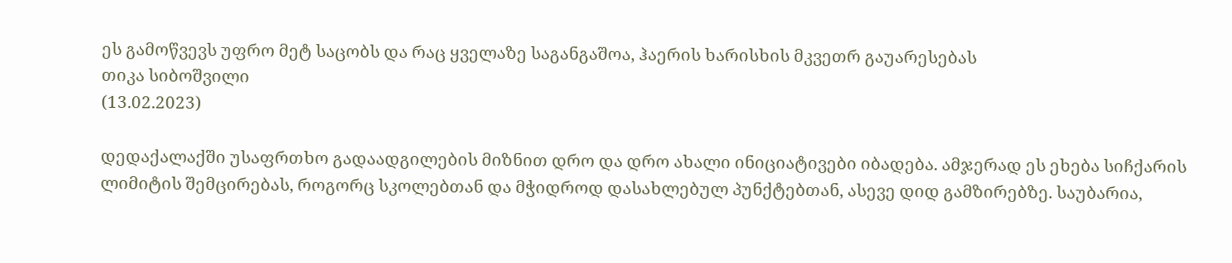ეს გამოწვევს უფრო მეტ საცობს და რაც ყველაზე საგანგაშოა, ჰაერის ხარისხის მკვეთრ გაუარესებას
თიკა სიბოშვილი
(13.02.2023)

დედაქალაქში უსაფრთხო გადაადგილების მიზნით დრო და დრო ახალი ინიციატივები იბადება. ამჯერად ეს ეხება სიჩქარის ლიმიტის შემცირებას, როგორც სკოლებთან და მჭიდროდ დასახლებულ პუნქტებთან, ასევე დიდ გამზირებზე. საუბარია,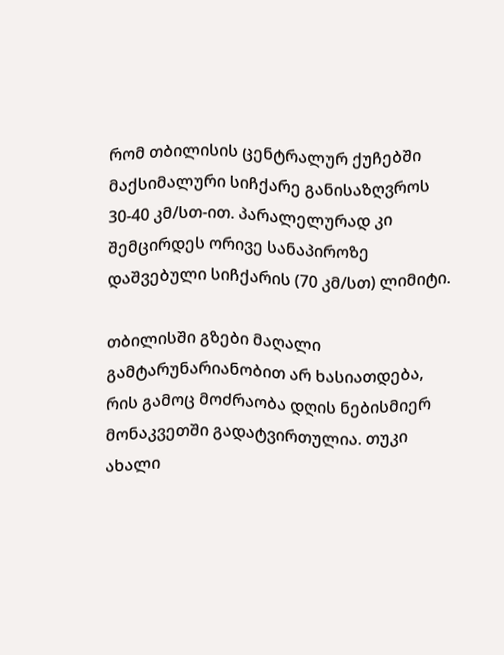რომ თბილისის ცენტრალურ ქუჩებში მაქსიმალური სიჩქარე განისაზღვროს 30-40 კმ/სთ-ით. პარალელურად კი შემცირდეს ორივე სანაპიროზე დაშვებული სიჩქარის (70 კმ/სთ) ლიმიტი.

თბილისში გზები მაღალი გამტარუნარიანობით არ ხასიათდება, რის გამოც მოძრაობა დღის ნებისმიერ მონაკვეთში გადატვირთულია. თუკი ახალი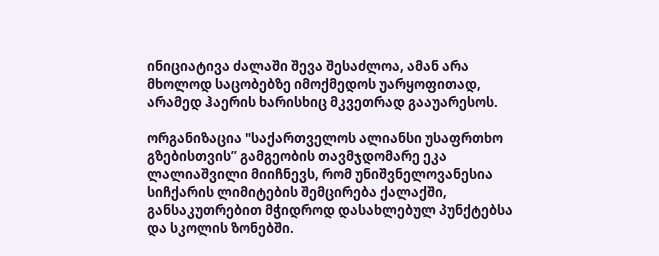ინიციატივა ძალაში შევა შესაძლოა, ამან არა მხოლოდ საცობებზე იმოქმედოს უარყოფითად, არამედ ჰაერის ხარისხიც მკვეთრად გააუარესოს.

ორგანიზაცია "საქართველოს ალიანსი უსაფრთხო გზებისთვის” გამგეობის თავმჯდომარე ეკა ლალიაშვილი მიიჩნევს, რომ უნიშვნელოვანესია სიჩქარის ლიმიტების შემცირება ქალაქში, განსაკუთრებით მჭიდროდ დასახლებულ პუნქტებსა და სკოლის ზონებში.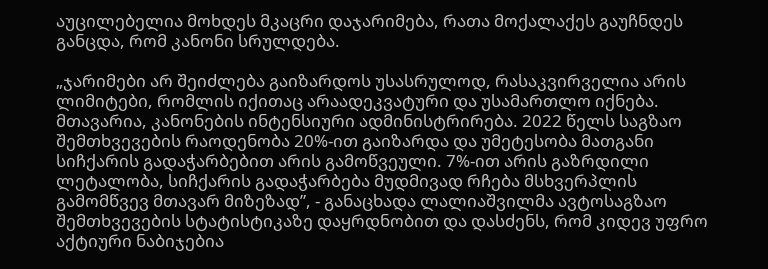აუცილებელია მოხდეს მკაცრი დაჯარიმება, რათა მოქალაქეს გაუჩნდეს განცდა, რომ კანონი სრულდება.

„ჯარიმები არ შეიძლება გაიზარდოს უსასრულოდ, რასაკვირველია არის ლიმიტები, რომლის იქითაც არაადეკვატური და უსამართლო იქნება. მთავარია, კანონების ინტენსიური ადმინისტრირება. 2022 წელს საგზაო შემთხვევების რაოდენობა 20%-ით გაიზარდა და უმეტესობა მათგანი სიჩქარის გადაჭარბებით არის გამოწვეული. 7%-ით არის გაზრდილი ლეტალობა, სიჩქარის გადაჭარბება მუდმივად რჩება მსხვერპლის გამომწვევ მთავარ მიზეზად”, - განაცხადა ლალიაშვილმა ავტოსაგზაო შემთხვევების სტატისტიკაზე დაყრდნობით და დასძენს, რომ კიდევ უფრო აქტიური ნაბიჯებია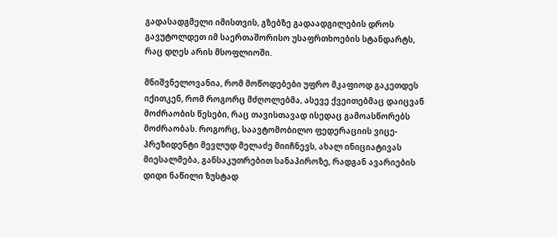გადასადგმელი იმისთვის, გზებზე გადაადგილების დროს გავუტოლდეთ იმ საერთაშორისო უსაფრთხოების სტანდარტს, რაც დღეს არის მსოფლიოში.

მნიშვნელოვანია, რომ მოწოდებები უფრო მკაფიოდ გაკეთდეს იქითკენ, რომ როგორც მძღოლებმა, ასევე ქვეითებმაც დაიცვან მოძრაობის წესები, რაც თავისთავად ისედაც გამოასწორებს მოძრაობას. როგორც, საავტომობილო ფედერაციის ვიცე-პრეზიდენტი მევლუდ მელაძე მიიჩნევს, ახალ ინიციატივას მიესალმება, განსაკუთრებით სანაპიროზე, რადგან ავარიების დიდი ნაწილი ზუსტად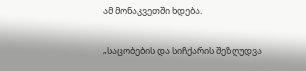ამ მონაკვეთში ხდება.

„საცობების და სიჩქარის შეზღუდვა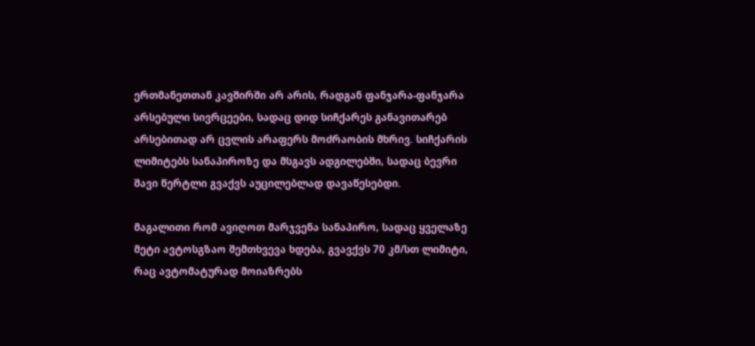ერთმანეთთან კავშირში არ არის, რადგან ფანჯარა-ფანჯარა არსებული სივრცეები, სადაც დიდ სიჩქარეს განავითარებ არსებითად არ ცვლის არაფერს მოძრაობის მხრივ. სიჩქარის ლიმიტებს სანაპიროზე და მსგავს ადგილებში, სადაც ბევრი შავი წერტლი გვაქვს აუცილებლად დავაწესებდი.

მაგალითი რომ ავიღოთ მარჯვენა სანაპირო, სადაც ყველაზე მეტი ავტოსგზაო შემთხვევა ხდება, გვავქვს 70 კმ/სთ ლიმიტი, რაც ავტომატურად მოიაზრებს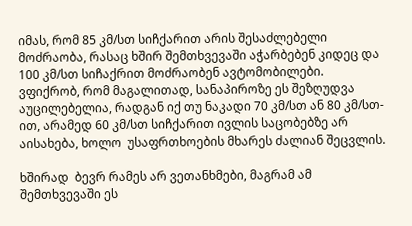იმას, რომ 85 კმ/სთ სიჩქარით არის შესაძლებელი  მოძრაობა, რასაც ხშირ შემთხვევაში აჭარბებენ კიდეც და 100 კმ/სთ სიჩაქრით მოძრაობენ ავტომობილები. ვფიქრობ, რომ მაგალითად, სანაპიროზე ეს შეზღუდვა აუცილებელია, რადგან იქ თუ ნაკადი 70 კმ/სთ ან 80 კმ/სთ-ით, არამედ 60 კმ/სთ სიჩქარით ივლის საცობებზე არ აისახება, ხოლო  უსაფრთხოების მხარეს ძალიან შეცვლის.

ხშირად  ბევრ რამეს არ ვეთანხმები, მაგრამ ამ შემთხვევაში ეს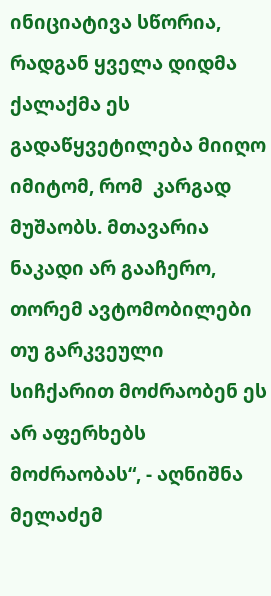ინიციატივა სწორია, რადგან ყველა დიდმა ქალაქმა ეს გადაწყვეტილება მიიღო იმიტომ, რომ  კარგად მუშაობს. მთავარია ნაკადი არ გააჩერო, თორემ ავტომობილები თუ გარკვეული სიჩქარით მოძრაობენ ეს არ აფერხებს მოძრაობას“, - აღნიშნა მელაძემ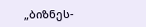„ბიზნეს-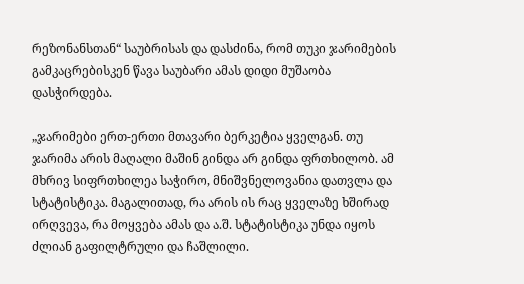რეზონანსთან“ საუბრისას და დასძინა, რომ თუკი ჯარიმების გამკაცრებისკენ წავა საუბარი ამას დიდი მუშაობა დასჭირდება.

„ჯარიმები ერთ-ერთი მთავარი ბერკეტია ყველგან. თუ ჯარიმა არის მაღალი მაშინ გინდა არ გინდა ფრთხილობ. ამ მხრივ სიფრთხილეა საჭირო, მნიშვნელოვანია დათვლა და სტატისტიკა. მაგალითად, რა არის ის რაც ყველაზე ხშირად ირღვევა, რა მოყვება ამას და ა.შ. სტატისტიკა უნდა იყოს ძლიან გაფილტრული და ჩაშლილი.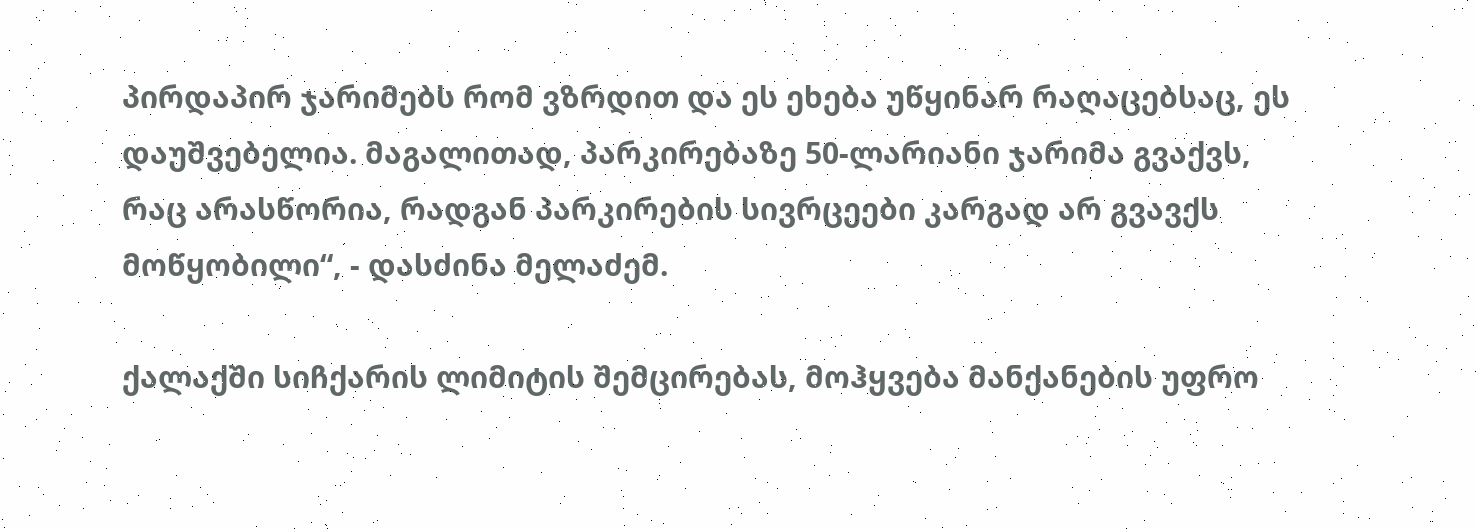პირდაპირ ჯარიმებს რომ ვზრდით და ეს ეხება უწყინარ რაღაცებსაც, ეს დაუშვებელია. მაგალითად, პარკირებაზე 50-ლარიანი ჯარიმა გვაქვს, რაც არასწორია, რადგან პარკირების სივრცეები კარგად არ გვავქს მოწყობილი“, - დასძინა მელაძემ.

ქალაქში სიჩქარის ლიმიტის შემცირებას, მოჰყვება მანქანების უფრო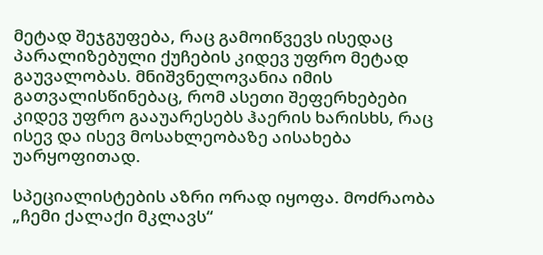მეტად შეჯგუფება, რაც გამოიწვევს ისედაც პარალიზებული ქუჩების კიდევ უფრო მეტად გაუვალობას. მნიშვნელოვანია იმის გათვალისწინებაც, რომ ასეთი შეფერხებები კიდევ უფრო გააუარესებს ჰაერის ხარისხს, რაც ისევ და ისევ მოსახლეობაზე აისახება უარყოფითად.

სპეციალისტების აზრი ორად იყოფა. მოძრაობა „ჩემი ქალაქი მკლავს“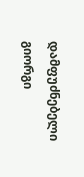დამფუძნებელი გიორგი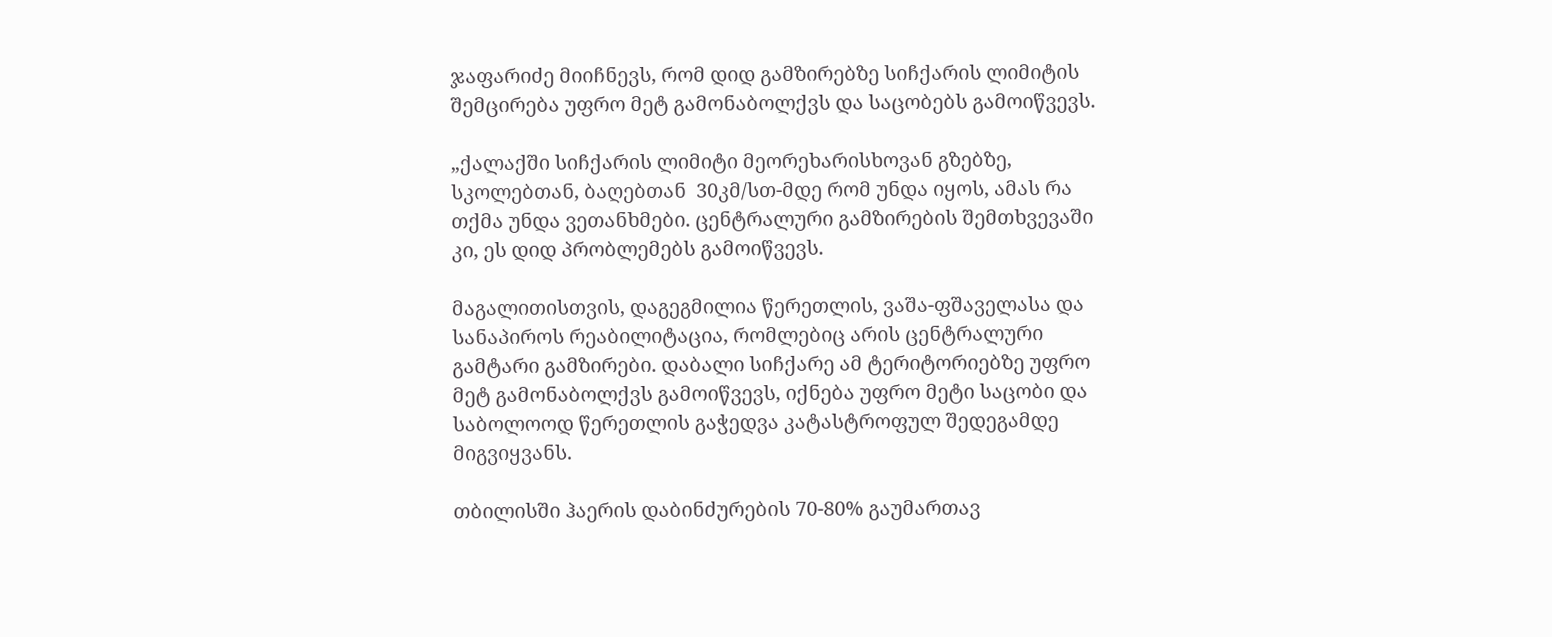ჯაფარიძე მიიჩნევს, რომ დიდ გამზირებზე სიჩქარის ლიმიტის შემცირება უფრო მეტ გამონაბოლქვს და საცობებს გამოიწვევს.

„ქალაქში სიჩქარის ლიმიტი მეორეხარისხოვან გზებზე, სკოლებთან, ბაღებთან  30კმ/სთ-მდე რომ უნდა იყოს, ამას რა თქმა უნდა ვეთანხმები. ცენტრალური გამზირების შემთხვევაში კი, ეს დიდ პრობლემებს გამოიწვევს.

მაგალითისთვის, დაგეგმილია წერეთლის, ვაშა-ფშაველასა და სანაპიროს რეაბილიტაცია, რომლებიც არის ცენტრალური გამტარი გამზირები. დაბალი სიჩქარე ამ ტერიტორიებზე უფრო მეტ გამონაბოლქვს გამოიწვევს, იქნება უფრო მეტი საცობი და საბოლოოდ წერეთლის გაჭედვა კატასტროფულ შედეგამდე მიგვიყვანს.

თბილისში ჰაერის დაბინძურების 70-80% გაუმართავ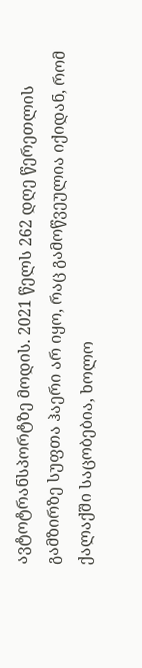ავტოტრანსპორტზე მოდის. 2021 წელს 262 დღე წერეთლის გამზირზე სუფთა ჰაერი არ იყო, რაც გამოწვეულია იქიდან, რომ ქალაქში საცობებია, ხოლო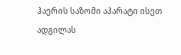ჰაერის საზომი აპარატი ისეთ ადგილას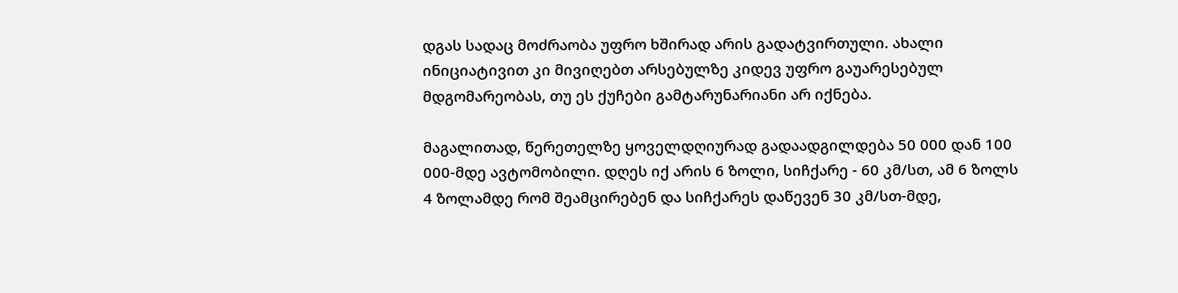დგას სადაც მოძრაობა უფრო ხშირად არის გადატვირთული. ახალი ინიციატივით კი მივიღებთ არსებულზე კიდევ უფრო გაუარესებულ მდგომარეობას, თუ ეს ქუჩები გამტარუნარიანი არ იქნება.

მაგალითად, წერეთელზე ყოველდღიურად გადაადგილდება 50 000 დან 100 000-მდე ავტომობილი. დღეს იქ არის 6 ზოლი, სიჩქარე - 60 კმ/სთ, ამ 6 ზოლს 4 ზოლამდე რომ შეამცირებენ და სიჩქარეს დაწევენ 30 კმ/სთ-მდე,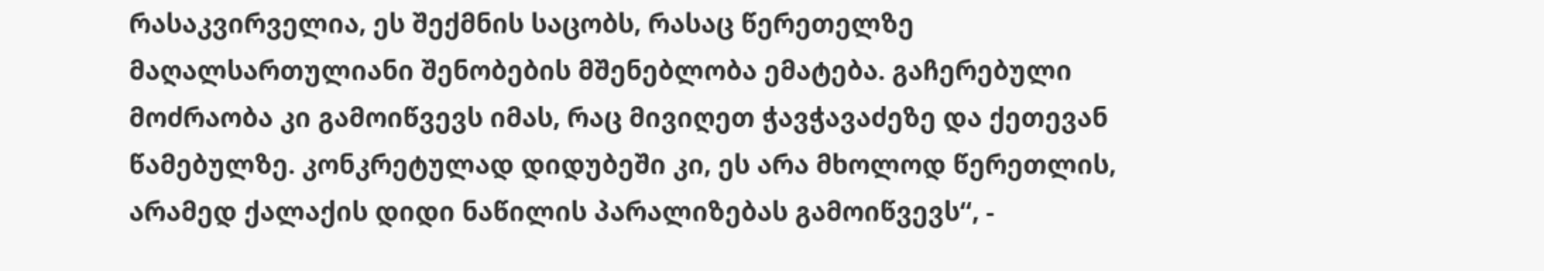რასაკვირველია, ეს შექმნის საცობს, რასაც წერეთელზე მაღალსართულიანი შენობების მშენებლობა ემატება. გაჩერებული მოძრაობა კი გამოიწვევს იმას, რაც მივიღეთ ჭავჭავაძეზე და ქეთევან წამებულზე. კონკრეტულად დიდუბეში კი, ეს არა მხოლოდ წერეთლის, არამედ ქალაქის დიდი ნაწილის პარალიზებას გამოიწვევს“, -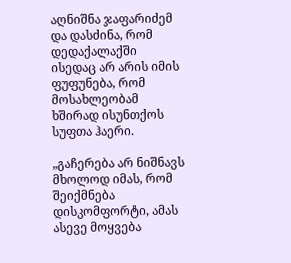აღნიშნა ჯაფარიძემ და დასძინა, რომ დედაქალაქში ისედაც არ არის იმის ფუფუნება, რომ მოსახლეობამ ხშირად ისუნთქოს სუფთა ჰაერი.

„გაჩერება არ ნიშნავს მხოლოდ იმას, რომ შეიქმნება დისკომფორტი, ამას ასევე მოყვება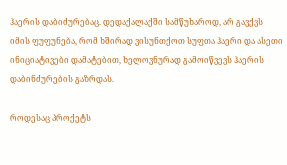ჰაერის დაბიძურებაც. დედაქალაქში სამწუხაროდ, არ გავქვს იმის ფუფუნება, რომ ხშირად ვისუნთქოთ სუფთა ჰაერი და ასეთი ინიციატივები დამატებით, ხელოვნურად გამოიწვევს ჰაერის დაბინძურების გაზრდას.

როდესაც პროქეტს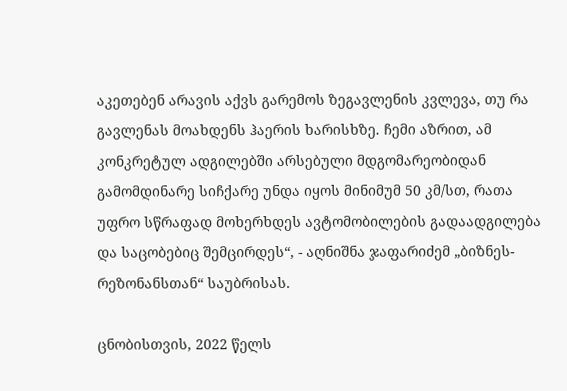აკეთებენ არავის აქვს გარემოს ზეგავლენის კვლევა, თუ რა გავლენას მოახდენს ჰაერის ხარისხზე. ჩემი აზრით, ამ კონკრეტულ ადგილებში არსებული მდგომარეობიდან გამომდინარე სიჩქარე უნდა იყოს მინიმუმ 50 კმ/სთ, რათა უფრო სწრაფად მოხერხდეს ავტომობილების გადაადგილება და საცობებიც შემცირდეს“, - აღნიშნა ჯაფარიძემ „ბიზნეს-რეზონანსთან“ საუბრისას.

ცნობისთვის, 2022 წელს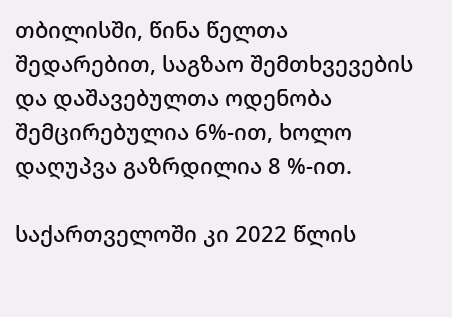თბილისში, წინა წელთა შედარებით, საგზაო შემთხვევების და დაშავებულთა ოდენობა შემცირებულია 6%-ით, ხოლო დაღუპვა გაზრდილია 8 %-ით.

საქართველოში კი 2022 წლის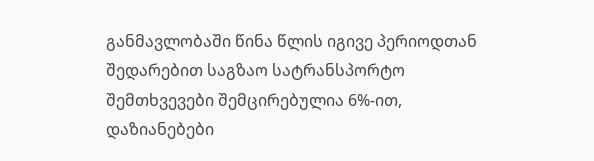განმავლობაში წინა წლის იგივე პერიოდთან შედარებით საგზაო სატრანსპორტო შემთხვევები შემცირებულია 6%-ით, დაზიანებები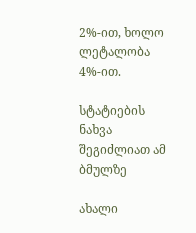2%-ით, ხოლო ლეტალობა 4%-ით.

სტატიების ნახვა შეგიძლიათ ამ ბმულზე

ახალი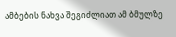ამბების ნახვა შეგიძლიათ ამ ბმულზე